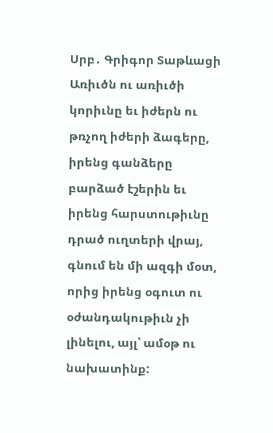Սրբ․ Գրիգոր Տաթևացի
Առիւծն ու առիւծի կորիւնը եւ իժերն ու թռչող իժերի ձագերը, իրենց գանձերը բարձած էշերին եւ իրենց հարստութիւնը դրած ուղտերի վրայ, գնում են մի ազգի մօտ, որից իրենց օգուտ ու օժանդակութիւն չի լինելու, այլ՝ ամօթ ու նախատինք: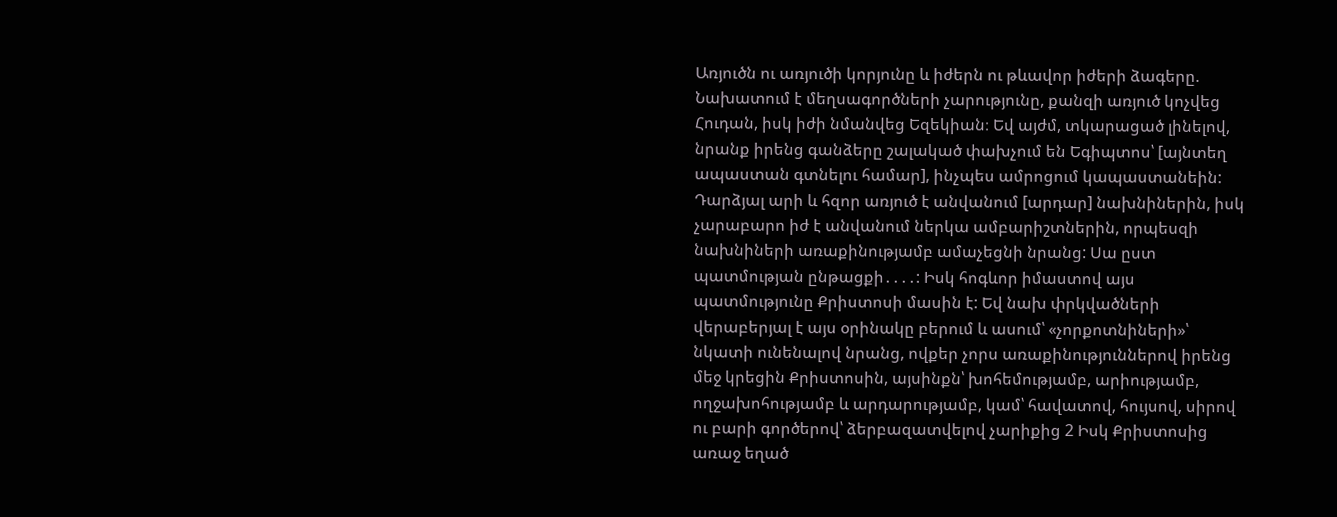Առյուծն ու առյուծի կորյունը և իժերն ու թևավոր իժերի ձագերը.
Նախատում է մեղսագործների չարությունը, քանզի առյուծ կոչվեց Հուդան, իսկ իժի նմանվեց Եզեկիան։ Եվ այժմ, տկարացած լինելով, նրանք իրենց գանձերը շալակած փախչում են Եգիպտոս՝ [այնտեղ ապաստան գտնելու համար], ինչպես ամրոցում կապաստանեին: Դարձյալ արի և հզոր առյուծ է անվանում [արդար] նախնիներին, իսկ չարաբարո իժ է անվանում ներկա ամբարիշտներին, որպեսզի նախնիների առաքինությամբ ամաչեցնի նրանց: Սա ըստ պատմության ընթացքի․․․․: Իսկ հոգևոր իմաստով այս պատմությունը Քրիստոսի մասին է: Եվ նախ փրկվածների վերաբերյալ է այս օրինակը բերում և ասում՝ «չորքոտնիների»՝ նկատի ունենալով նրանց, ովքեր չորս առաքինություններով իրենց մեջ կրեցին Քրիստոսին, այսինքն՝ խոհեմությամբ, արիությամբ, ողջախոհությամբ և արդարությամբ, կամ՝ հավատով, հույսով, սիրով ու բարի գործերով՝ ձերբազատվելով չարիքից 2 Իսկ Քրիստոսից առաջ եղած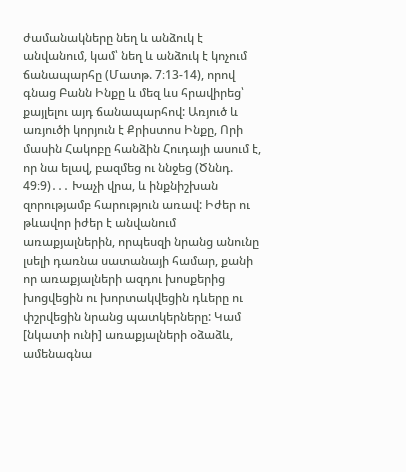ժամանակները նեղ և անձուկ է անվանում, կամ՝ նեղ և անձուկ է կոչում ճանապարհը (Մատթ. 7։13-14), որով գնաց Բանն Ինքը և մեզ ևս հրավիրեց՝ քայլելու այդ ճանապարհով: Առյուծ և առյուծի կորյուն է Քրիստոս Ինքը, Որի մասին Հակոբը հանձին Հուդայի ասում է, որ նա ելավ, բազմեց ու ննջեց (Ծննդ. 49։9)․․․ Խաչի վրա, և ինքնիշխան զորությամբ հարություն առավ: Իժեր ու թևավոր իժեր է անվանում առաքյալներին, որպեսզի նրանց անունը լսելի դառնա սատանայի համար, քանի որ առաքյալների ազդու խոսքերից խոցվեցին ու խորտակվեցին դևերը ու փշրվեցին նրանց պատկերները: Կամ [նկատի ունի] առաքյալների օձաձև, ամենագնա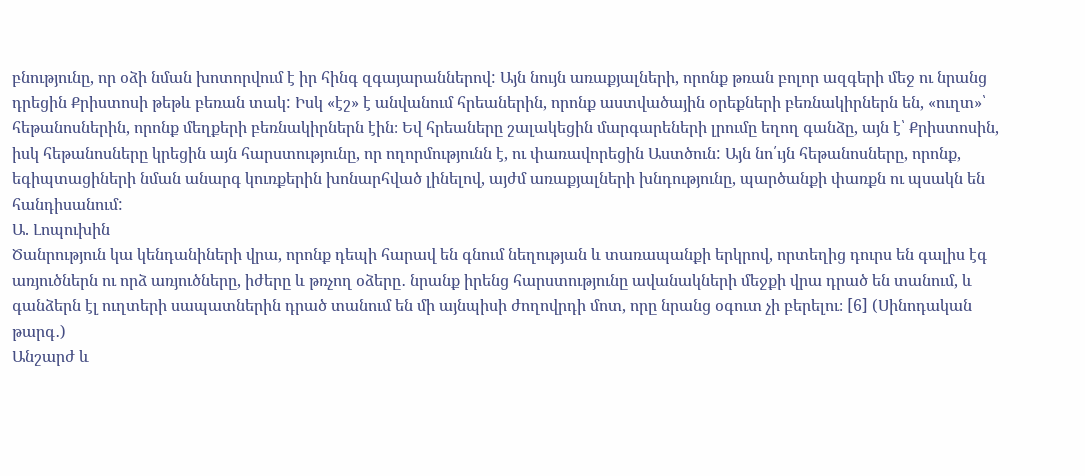բնությունը, որ օձի նման խոտորվում է իր հինգ զգայարաններով: Այն նույն առաքյալների, որոնք թռան բոլոր ազգերի մեջ ու նրանց դրեցին Քրիստոսի թեթև բեռան տակ: Իսկ «էշ» է անվանում հրեաներին, որոնք աստվածային օրեքների բեռնակիրներն են, «ուղտ»՝ հեթանոսներին, որոնք մեղքերի բեռնակիրներն էին։ Եվ հրեաները շալակեցին մարգարեների լրումը եղող գանձը, այն է՝ Քրիստոսին, իսկ հեթանոսները կրեցին այն հարստությունը, որ ողորմությունն է, ու փառավորեցին Աստծուն: Այն նո՛ւյն հեթանոսները, որոնք, եգիպտացիների նման անարգ կուռքերին խոնարհված լինելով, այժմ առաքյալների խնդությունը, պարծանքի փառքն ու պսակն են հանդիսանում:
Ա. Լոպուխին
Ծանրություն կա կենդանիների վրա, որոնք դեպի հարավ են գնում նեղության և տառապանքի երկրով, որտեղից դուրս են գալիս էգ առյուծներն ու որձ առյուծները, իժերը և թռչող օձերը․ նրանք իրենց հարստությունը ավանակների մեջքի վրա դրած են տանում, և գանձերն էլ ուղտերի սապատներին դրած տանում են մի այնպիսի ժողովրդի մոտ, որը նրանց օգուտ չի բերելու։ [6] (Սինոդական թարգ․)
Անշարժ և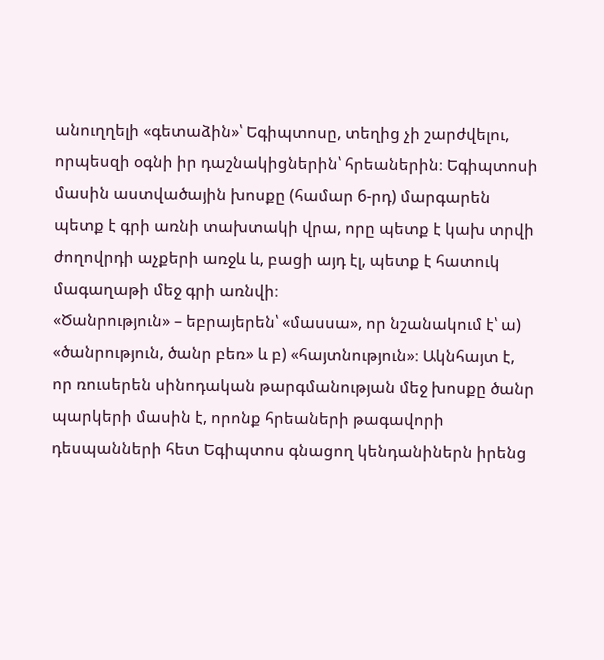անուղղելի «գետաձին»՝ Եգիպտոսը, տեղից չի շարժվելու, որպեսզի օգնի իր դաշնակիցներին՝ հրեաներին։ Եգիպտոսի մասին աստվածային խոսքը (համար 6-րդ) մարգարեն պետք է գրի առնի տախտակի վրա, որը պետք է կախ տրվի ժողովրդի աչքերի առջև և, բացի այդ էլ, պետք է հատուկ մագաղաթի մեջ գրի առնվի։
«Ծանրություն» – եբրայերեն՝ «մասսա», որ նշանակում է՝ ա) «ծանրություն, ծանր բեռ» և բ) «հայտնություն»։ Ակնհայտ է, որ ռուսերեն սինոդական թարգմանության մեջ խոսքը ծանր պարկերի մասին է, որոնք հրեաների թագավորի դեսպանների հետ Եգիպտոս գնացող կենդանիներն իրենց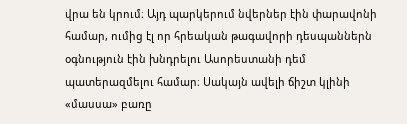վրա են կրում։ Այդ պարկերում նվերներ էին փարավոնի համար, ումից էլ որ հրեական թագավորի դեսպաններն օգնություն էին խնդրելու Ասորեստանի դեմ պատերազմելու համար։ Սակայն ավելի ճիշտ կլինի «մասսա» բառը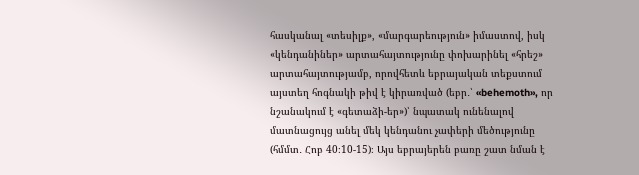հասկանալ «տեսիլք», «մարգարեություն» իմաստով, իսկ «կենդանիներ» արտահայտությունը փոխարինել «հրեշ» արտահայտությամբ, որովհետև եբրայական տեքստում այստեղ հոգնակի թիվ է կիրառված (եբր․՝ «behemoth», որ նշանակում է «գետաձի-եր»)՝ նպատակ ունենալով մատնացույց անել մեկ կենդանու չափերի մեծությունը (հմմտ․ Հոբ 40։10-15)։ Այս եբրայերեն բառը շատ նման է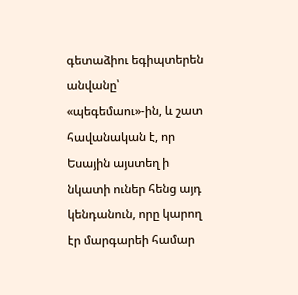գետաձիու եգիպտերեն անվանը՝ «պեգեմաու»-ին, և շատ հավանական է, որ Եսային այստեղ ի նկատի ուներ հենց այդ կենդանուն, որը կարող էր մարգարեի համար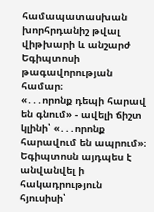համապատասխան խորհրդանիշ թվալ վիթխարի և անշարժ Եգիպտոսի թագավորության համար։
«․․․որոնք դեպի հարավ են գնում» - ավելի ճիշտ կլինի՝ «․․․որոնք հարավում են ապրում»։ Եգիպտոսն այդպես է անվանվել ի հակադրություն հյուսիսի՝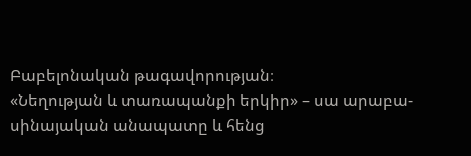Բաբելոնական թագավորության։
«Նեղության և տառապանքի երկիր» – սա արաբա-սինայական անապատը և հենց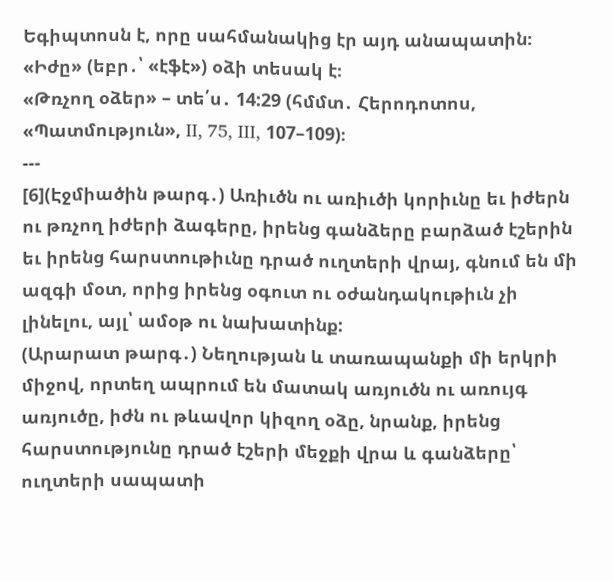Եգիպտոսն է, որը սահմանակից էր այդ անապատին։
«Իժը» (եբր․՝ «էֆէ») օձի տեսակ է։
«Թռչող օձեր» – տե՛ս․ 14:29 (հմմտ․ Հերոդոտոս, «Պատմություն», II, 75, III, 107–109)։
---
[6](Էջմիածին թարգ․) Առիւծն ու առիւծի կորիւնը եւ իժերն ու թռչող իժերի ձագերը, իրենց գանձերը բարձած էշերին եւ իրենց հարստութիւնը դրած ուղտերի վրայ, գնում են մի ազգի մօտ, որից իրենց օգուտ ու օժանդակութիւն չի լինելու, այլ՝ ամօթ ու նախատինք:
(Արարատ թարգ․) Նեղության և տառապանքի մի երկրի միջով, որտեղ ապրում են մատակ առյուծն ու առույգ առյուծը, իժն ու թևավոր կիզող օձը, նրանք, իրենց հարստությունը դրած էշերի մեջքի վրա և գանձերը՝ ուղտերի սապատի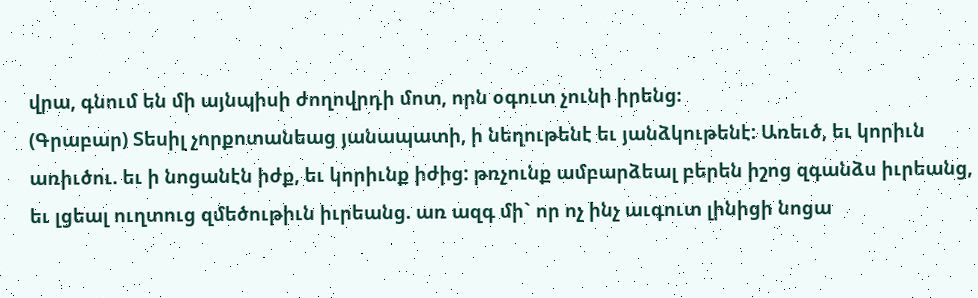վրա, գնում են մի այնպիսի ժողովրդի մոտ, որն օգուտ չունի իրենց։
(Գրաբար) Տեսիլ չորքոտանեաց յանապատի, ի նեղութենէ եւ յանձկութենէ: Առեւծ, եւ կորիւն առիւծու. եւ ի նոցանէն իժք, եւ կորիւնք իժից: թռչունք ամբարձեալ բերեն իշոց զգանձս իւրեանց, եւ լցեալ ուղտուց զմեծութիւն իւրեանց. առ ազգ մի` որ ոչ ինչ աւգուտ լինիցի նոցա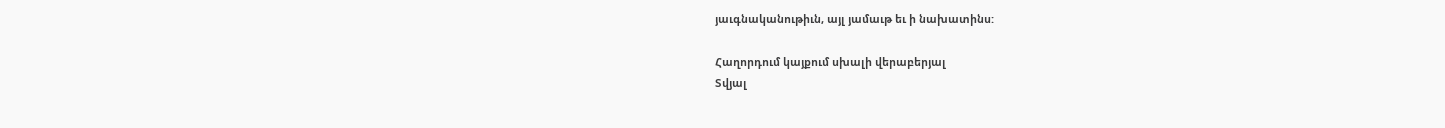յաւգնականութիւն, այլ յամաւթ եւ ի նախատինս:

Հաղորդում կայքում սխալի վերաբերյալ
Տվյալ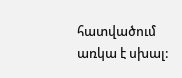հատվածում առկա է սխալ: